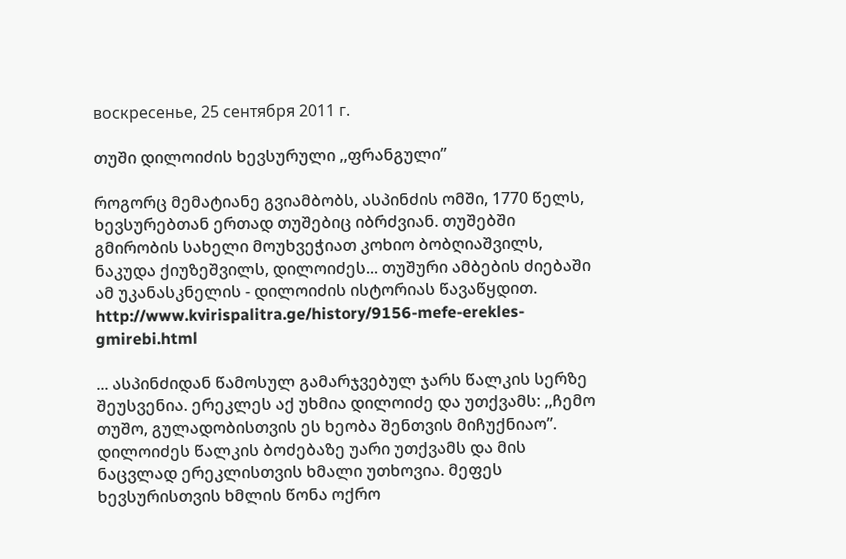воскресенье, 25 сентября 2011 г.

თუში დილოიძის ხევსურული ,,ფრანგული”

როგორც მემატიანე გვიამბობს, ასპინძის ომში, 1770 წელს, ხევსურებთან ერთად თუშებიც იბრძვიან. თუშებში გმირობის სახელი მოუხვეჭიათ კოხიო ბობღიაშვილს, ნაკუდა ქიუზეშვილს, დილოიძეს... თუშური ამბების ძიებაში ამ უკანასკნელის - დილოიძის ისტორიას წავაწყდით. http://www.kvirispalitra.ge/history/9156-mefe-erekles-gmirebi.html

... ასპინძიდან წამოსულ გამარჯვებულ ჯარს წალკის სერზე შეუსვენია. ერეკლეს აქ უხმია დილოიძე და უთქვამს: ,,ჩემო თუშო, გულადობისთვის ეს ხეობა შენთვის მიჩუქნიაო”. დილოიძეს წალკის ბოძებაზე უარი უთქვამს და მის ნაცვლად ერეკლისთვის ხმალი უთხოვია. მეფეს ხევსურისთვის ხმლის წონა ოქრო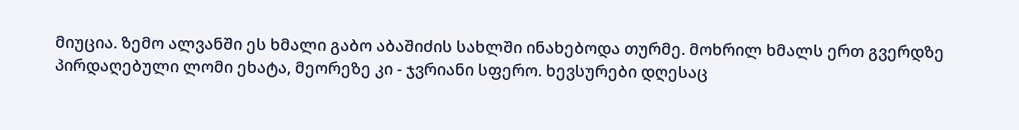მიუცია. ზემო ალვანში ეს ხმალი გაბო აბაშიძის სახლში ინახებოდა თურმე. მოხრილ ხმალს ერთ გვერდზე პირდაღებული ლომი ეხატა, მეორეზე კი - ჯვრიანი სფერო. ხევსურები დღესაც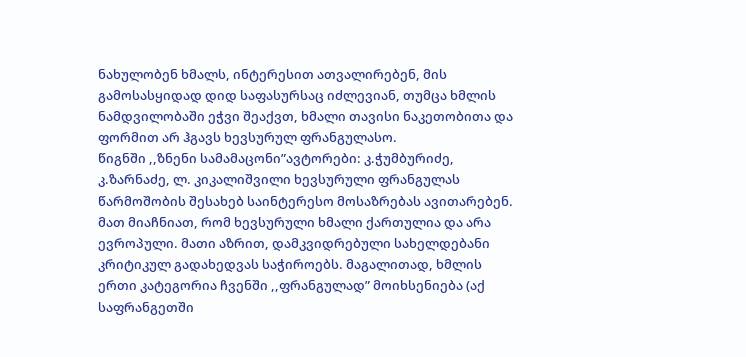ნახულობენ ხმალს, ინტერესით ათვალირებენ, მის გამოსასყიდად დიდ საფასურსაც იძლევიან, თუმცა ხმლის ნამდვილობაში ეჭვი შეაქვთ, ხმალი თავისი ნაკეთობითა და ფორმით არ ჰგავს ხევსურულ ფრანგულასო.
წიგნში ,,ზნენი სამამაცონი”ავტორები: კ.ჭუმბურიძე, კ.ზარნაძე, ლ. კიკალიშვილი ხევსურული ფრანგულას წარმოშობის შესახებ საინტერესო მოსაზრებას ავითარებენ. მათ მიაჩნიათ, რომ ხევსურული ხმალი ქართულია და არა ევროპული. მათი აზრით, დამკვიდრებული სახელდებანი კრიტიკულ გადახედვას საჭიროებს. მაგალითად, ხმლის ერთი კატეგორია ჩვენში ,,ფრანგულად” მოიხსენიება (აქ საფრანგეთში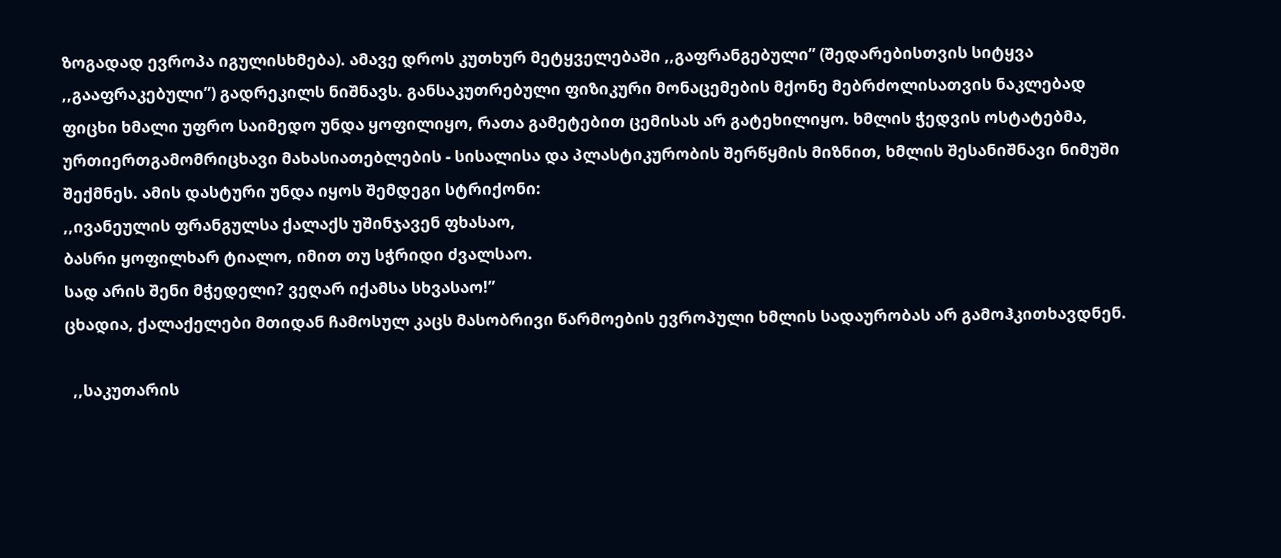ზოგადად ევროპა იგულისხმება). ამავე დროს კუთხურ მეტყველებაში ,,გაფრანგებული” (შედარებისთვის სიტყვა ,,გააფრაკებული”) გადრეკილს ნიშნავს. განსაკუთრებული ფიზიკური მონაცემების მქონე მებრძოლისათვის ნაკლებად ფიცხი ხმალი უფრო საიმედო უნდა ყოფილიყო, რათა გამეტებით ცემისას არ გატეხილიყო. ხმლის ჭედვის ოსტატებმა, ურთიერთგამომრიცხავი მახასიათებლების - სისალისა და პლასტიკურობის შერწყმის მიზნით, ხმლის შესანიშნავი ნიმუში შექმნეს. ამის დასტური უნდა იყოს შემდეგი სტრიქონი:
,,ივანეულის ფრანგულსა ქალაქს უშინჯავენ ფხასაო,
ბასრი ყოფილხარ ტიალო, იმით თუ სჭრიდი ძვალსაო.
სად არის შენი მჭედელი? ვეღარ იქამსა სხვასაო!”
ცხადია, ქალაქელები მთიდან ჩამოსულ კაცს მასობრივი წარმოების ევროპული ხმლის სადაურობას არ გამოჰკითხავდნენ.

  ,,საკუთარის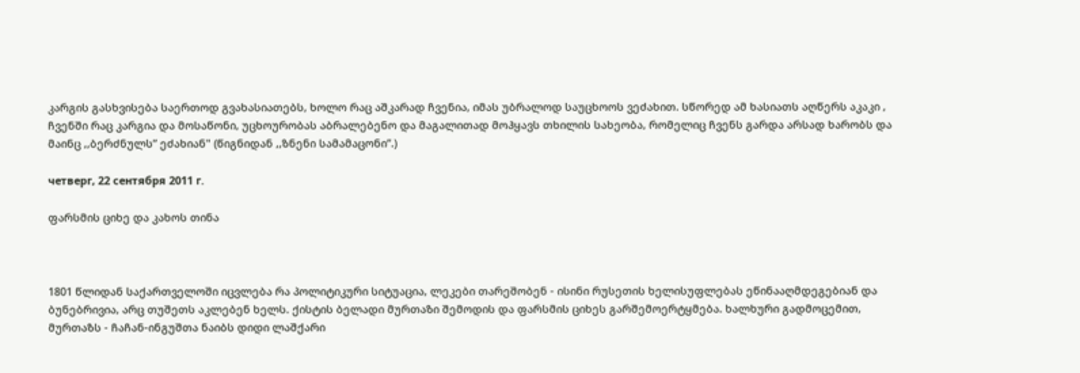კარგის გასხვისება საერთოდ გვახასიათებს, ხოლო რაც აშკარად ჩვენია, იმას უბრალოდ საუცხოოს ვეძახით. სწორედ ამ ხასიათს აღწერს აკაკი , ჩვენში რაც კარგია და მოსაწონი, უცხოურობას აბრალებენო და მაგალითად მოჰყავს თხილის სახეობა, რომელიც ჩვენს გარდა არსად ხარობს და მაინც ,,ბერძნულს” ეძახიან" (წიგნიდან ,,ზნენი სამამაცონი”.)

четверг, 22 сентября 2011 г.

ფარსმის ციხე და კახოს თინა



1801 წლიდან საქართველოში იცვლება რა პოლიტიკური სიტუაცია, ლეკები თარეშობენ - ისინი რუსეთის ხელისუფლებას ეწინააღმდეგებიან და ბუნებრივია, არც თუშეთს აკლებენ ხელს. ქისტის ბელადი მურთაზი შემოდის და ფარსმის ციხეს გარშემოერტყმება. ხალხური გადმოცემით, მურთაზს - ჩაჩან-ინგუშთა ნაიბს დიდი ლაშქარი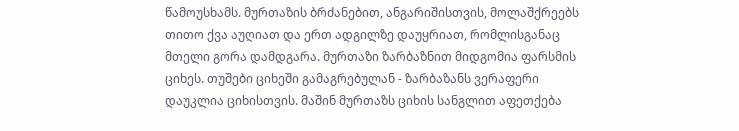წამოუსხამს. მურთაზის ბრძანებით, ანგარიშისთვის, მოლაშქრეებს თითო ქვა აუღიათ და ერთ ადგილზე დაუყრიათ, რომლისგანაც მთელი გორა დამდგარა. მურთაზი ზარბაზნით მიდგომია ფარსმის ციხეს. თუშები ციხეში გამაგრებულან - ზარბაზანს ვერაფერი დაუკლია ციხისთვის. მაშინ მურთაზს ციხის სანგლით აფეთქება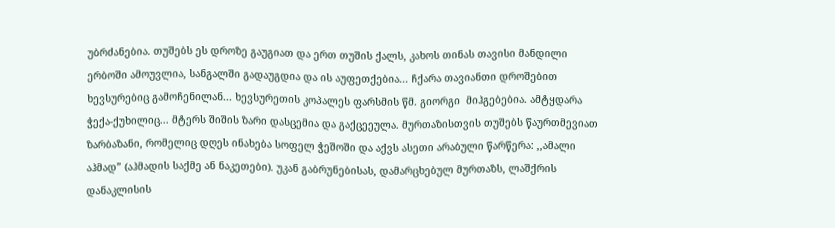უბრძანებია. თუშებს ეს დროზე გაუგიათ და ერთ თუშის ქალს, კახოს თინას თავისი მანდილი ერბოში ამოუვლია, სანგალში გადაუგდია და ის აუფეთქებია... ჩქარა თავიანთი დროშებით ხევსურებიც გამოჩენილან... ხევსურეთის კოპალეს ფარსმის წმ. გიორგი  მიჰგებებია. ამტყდარა ჭექა-ქუხილიც... მტერს შიშის ზარი დასცემია და გაქცეეულა. მურთაზისთვის თუშებს წაურთმევიათ ზარბაზანი, რომელიც დღეს ინახება სოფელ ჭეშოში და აქვს ასეთი არაბული წარწერა: ,,ამალი აჰმად” (აჰმადის საქმე ან ნაკეთები). უკან გაბრუნებისას, დამარცხებულ მურთაზს, ლაშქრის დანაკლისის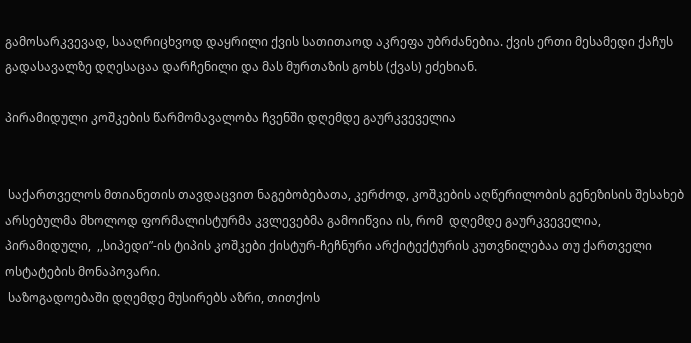გამოსარკვევად, სააღრიცხვოდ დაყრილი ქვის სათითაოდ აკრეფა უბრძანებია. ქვის ერთი მესამედი ქაჩუს გადასავალზე დღესაცაა დარჩენილი და მას მურთაზის გოხს (ქვას) ეძეხიან.

პირამიდული კოშკების წარმომავალობა ჩვენში დღემდე გაურკვეველია


 საქართველოს მთიანეთის თავდაცვით ნაგებობებათა, კერძოდ, კოშკების აღწერილობის გენეზისის შესახებ არსებულმა მხოლოდ ფორმალისტურმა კვლევებმა გამოიწვია ის, რომ  დღემდე გაურკვეველია, პირამიდული,  ,,სიპედი”-ის ტიპის კოშკები ქისტურ-ჩეჩნური არქიტექტურის კუთვნილებაა თუ ქართველი ოსტატების მონაპოვარი.
 საზოგადოებაში დღემდე მუსირებს აზრი, თითქოს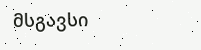მსგავსი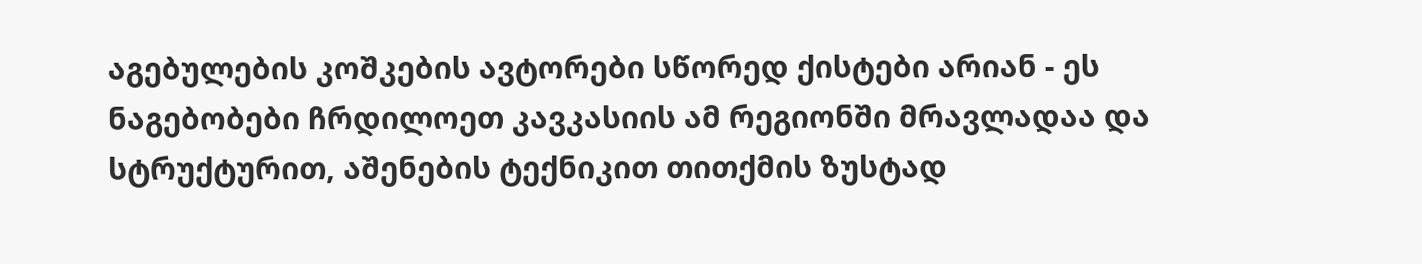აგებულების კოშკების ავტორები სწორედ ქისტები არიან - ეს ნაგებობები ჩრდილოეთ კავკასიის ამ რეგიონში მრავლადაა და სტრუქტურით, აშენების ტექნიკით თითქმის ზუსტად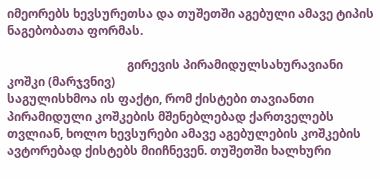იმეორებს ხევსურეთსა და თუშეთში აგებული ამავე ტიპის ნაგებობათა ფორმას.

                                        გირევის პირამიდულსახურავიანი კოშკი (მარჯვნივ)
საგულისხმოა ის ფაქტი, რომ ქისტები თავიანთი პირამიდული კოშკების მშენებლებად ქართველებს თვლიან, ხოლო ხევსურები ამავე აგებულების კოშკების ავტორებად ქისტებს მიიჩნევენ. თუშეთში ხალხური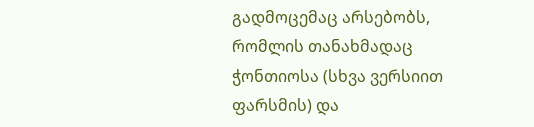გადმოცემაც არსებობს, რომლის თანახმადაც ჭონთიოსა (სხვა ვერსიით ფარსმის) და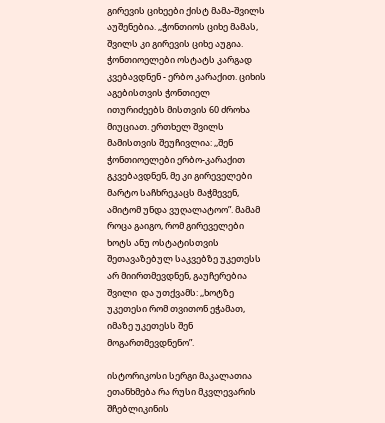გირევის ციხეები ქისტ მამა-შვილს აუშენებია. ,,ჭონთიოს ციხე მამას, შვილს კი გირევის ციხე აუგია. ჭონთიოელები ოსტატს კარგად კვებავდნენ - ერბო კარაქით. ციხის აგებისთვის ჭონთიელ ითურიძეებს მისთვის 60 ძროხა მიუციათ. ერთხელ შვილს მამისთვის შეუჩივლია: ,,შენ ჭონთიოელები ერბო-კარაქით გკვებავდნენ, მე კი გირეველები მარტო საჩხრეკაცს მაჭმევენ, ამიტომ უნდა ვუღალატოო”. მამამ როცა გაიგო, რომ გირეველები ხოტს ანუ ოსტატისთვის შეთავაზებულ საკვებზე უკეთესს არ მიირთმევდნენ, გაუჩერებია შვილი  და უთქვამს: ,,ხოტზე უკეთესი რომ თვითონ ეჭამათ, იმაზე უკეთესს შენ მოგართმევდნენო”.

ისტორიკოსი სერგი მაკალათია ეთანხმება რა რუსი მკვლევარის შჩებლიკინის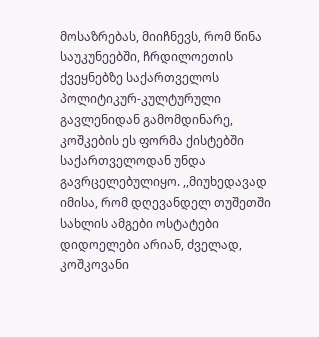მოსაზრებას, მიიჩნევს, რომ წინა საუკუნეებში, ჩრდილოეთის ქვეყნებზე საქართველოს პოლიტიკურ-კულტურული გავლენიდან გამომდინარე, კოშკების ეს ფორმა ქისტებში საქართველოდან უნდა გავრცელებულიყო. ,,მიუხედავად იმისა, რომ დღევანდელ თუშეთში სახლის ამგები ოსტატები დიდოელები არიან, ძველად, კოშკოვანი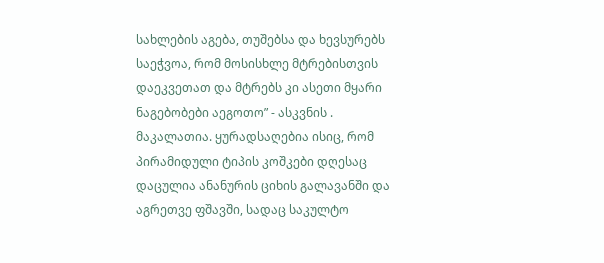სახლების აგება, თუშებსა და ხევსურებს საეჭვოა, რომ მოსისხლე მტრებისთვის დაეკვეთათ და მტრებს კი ასეთი მყარი ნაგებობები აეგოთო” - ასკვნის . მაკალათია. ყურადსაღებია ისიც, რომ პირამიდული ტიპის კოშკები დღესაც დაცულია ანანურის ციხის გალავანში და აგრეთვე ფშავში, სადაც საკულტო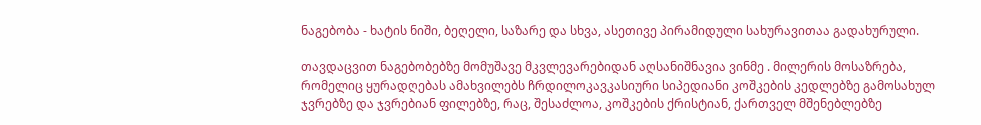ნაგებობა - ხატის ნიში, ბეღელი, საზარე და სხვა, ასეთივე პირამიდული სახურავითაა გადახურული.

თავდაცვით ნაგებობებზე მომუშავე მკვლევარებიდან აღსანიშნავია ვინმე . მილერის მოსაზრება, რომელიც ყურადღებას ამახვილებს ჩრდილოკავკასიური სიპედიანი კოშკების კედლებზე გამოსახულ ჯვრებზე და ჯვრებიან ფილებზე, რაც, შესაძლოა, კოშკების ქრისტიან, ქართველ მშენებლებზე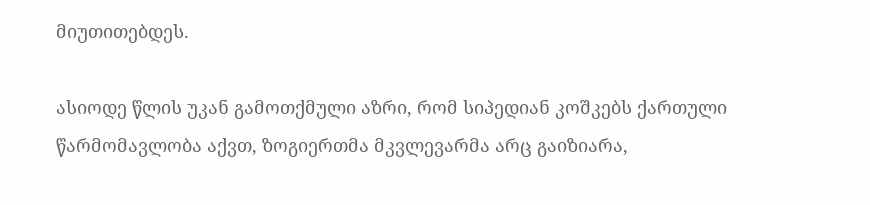მიუთითებდეს.

ასიოდე წლის უკან გამოთქმული აზრი, რომ სიპედიან კოშკებს ქართული წარმომავლობა აქვთ, ზოგიერთმა მკვლევარმა არც გაიზიარა,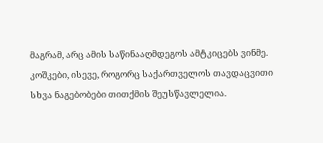მაგრამ, არც ამის საწინააღმდეგოს ამტკიცებს ვინმე. კოშკები, ისევე, როგორც საქართველოს თავდაცვითი სხვა ნაგებობები თითქმის შეუსწავლელია.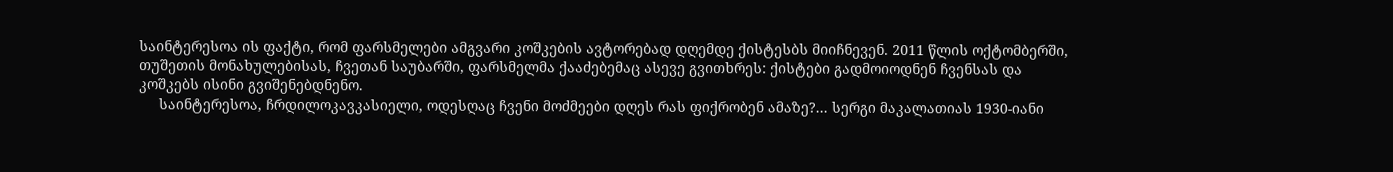საინტერესოა ის ფაქტი, რომ ფარსმელები ამგვარი კოშკების ავტორებად დღემდე ქისტესბს მიიჩნევენ. 2011 წლის ოქტომბერში, თუშეთის მონახულებისას, ჩვეთან საუბარში, ფარსმელმა ქააძებემაც ასევე გვითხრეს: ქისტები გადმოიოდნენ ჩვენსას და კოშკებს ისინი გვიშენებდნენო.
     საინტერესოა, ჩრდილოკავკასიელი, ოდესღაც ჩვენი მოძმეები დღეს რას ფიქრობენ ამაზე?... სერგი მაკალათიას 1930-იანი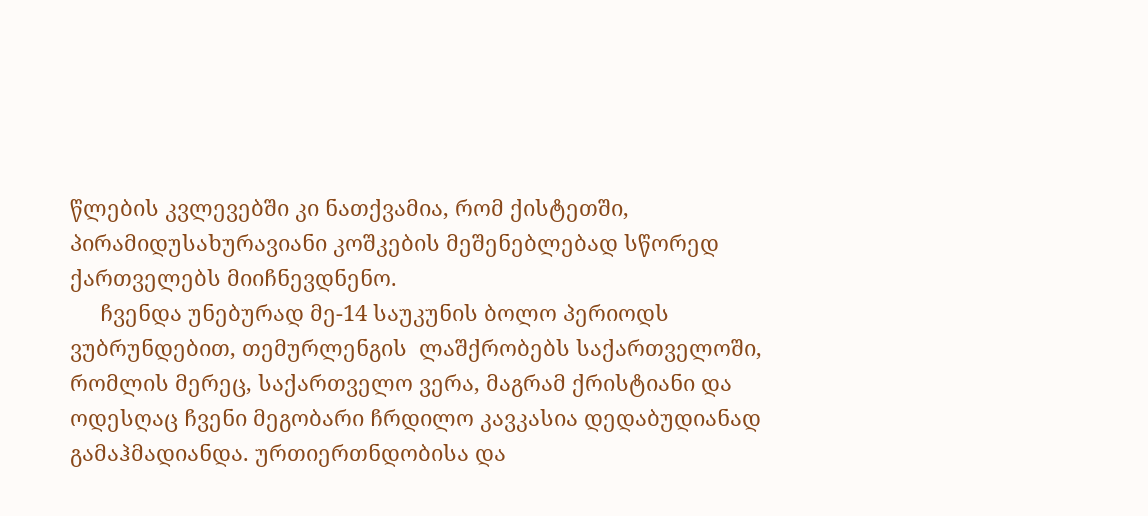წლების კვლევებში კი ნათქვამია, რომ ქისტეთში, პირამიდუსახურავიანი კოშკების მეშენებლებად სწორედ ქართველებს მიიჩნევდნენო.
     ჩვენდა უნებურად მე-14 საუკუნის ბოლო პერიოდს ვუბრუნდებით, თემურლენგის  ლაშქრობებს საქართველოში, რომლის მერეც, საქართველო ვერა, მაგრამ ქრისტიანი და ოდესღაც ჩვენი მეგობარი ჩრდილო კავკასია დედაბუდიანად გამაჰმადიანდა. ურთიერთნდობისა და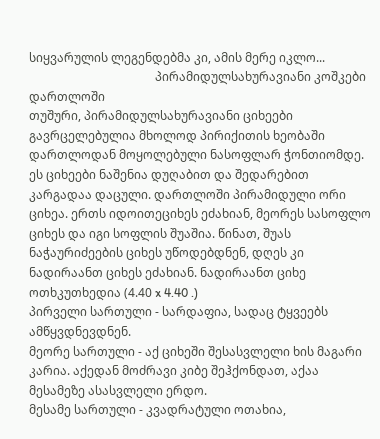სიყვარულის ლეგენდებმა კი, ამის მერე იკლო...
                                          პირამიდულსახურავიანი კოშკები დართლოში
თუშური, პირამიდულსახურავიანი ციხეები გავრცელებულია მხოლოდ პირიქითის ხეობაში დართლოდან მოყოლებული ნასოფლარ ჭონთიომდე. ეს ციხეები ნაშენია დუღაბით და შედარებით კარგადაა დაცული. დართლოში პირამიდული ორი ციხეა. ერთს იდოითეციხეს ეძახიან, მეორეს სასოფლო ციხეს და იგი სოფლის შუაშია. წინათ, შუას ნაჭაურიძეების ციხეს უწოდებდნენ, დღეს კი ნადირაანთ ციხეს ეძახიან. ნადირაანთ ციხე ოთხკუთხედია (4.40 x 4.40 .)
პირველი სართული - სარდაფია, სადაც ტყვეებს ამწყვდნევდნენ.
მეორე სართული - აქ ციხეში შესასვლელი ხის მაგარი კარია. აქედან მოძრავი კიბე შეჰქონდათ, აქაა მესამეზე ასასვლელი ერდო.
მესამე სართული - კვადრატული ოთახია,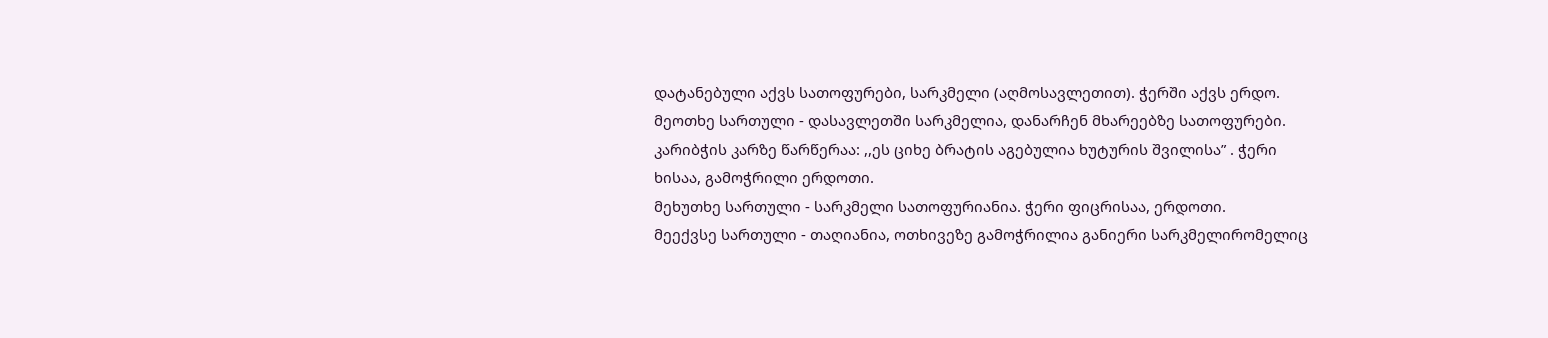დატანებული აქვს სათოფურები, სარკმელი (აღმოსავლეთით). ჭერში აქვს ერდო.
მეოთხე სართული - დასავლეთში სარკმელია, დანარჩენ მხარეებზე სათოფურები. კარიბჭის კარზე წარწერაა: ,,ეს ციხე ბრატის აგებულია ხუტურის შვილისა” . ჭერი ხისაა, გამოჭრილი ერდოთი.
მეხუთხე სართული - სარკმელი სათოფურიანია. ჭერი ფიცრისაა, ერდოთი.
მეექვსე სართული - თაღიანია, ოთხივეზე გამოჭრილია განიერი სარკმელირომელიც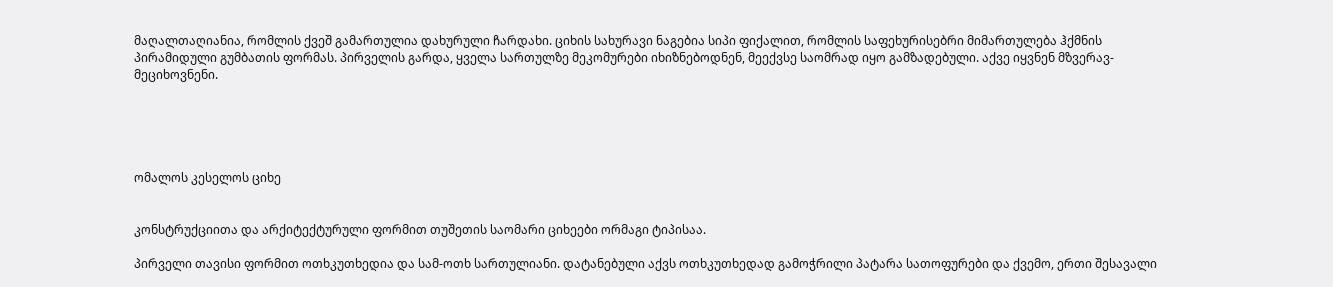მაღალთაღიანია, რომლის ქვეშ გამართულია დახურული ჩარდახი. ციხის სახურავი ნაგებია სიპი ფიქალით, რომლის საფეხურისებრი მიმართულება ჰქმნის პირამიდული გუმბათის ფორმას. პირველის გარდა, ყველა სართულზე მეკომურები იხიზნებოდნენ, მეექვსე საომრად იყო გამზადებული. აქვე იყვნენ მზვერავ-მეციხოვნენი.





ომალოს კესელოს ციხე


კონსტრუქციითა და არქიტექტურული ფორმით თუშეთის საომარი ციხეები ორმაგი ტიპისაა.

პირველი თავისი ფორმით ოთხკუთხედია და სამ-ოთხ სართულიანი. დატანებული აქვს ოთხკუთხედად გამოჭრილი პატარა სათოფურები და ქვემო, ერთი შესავალი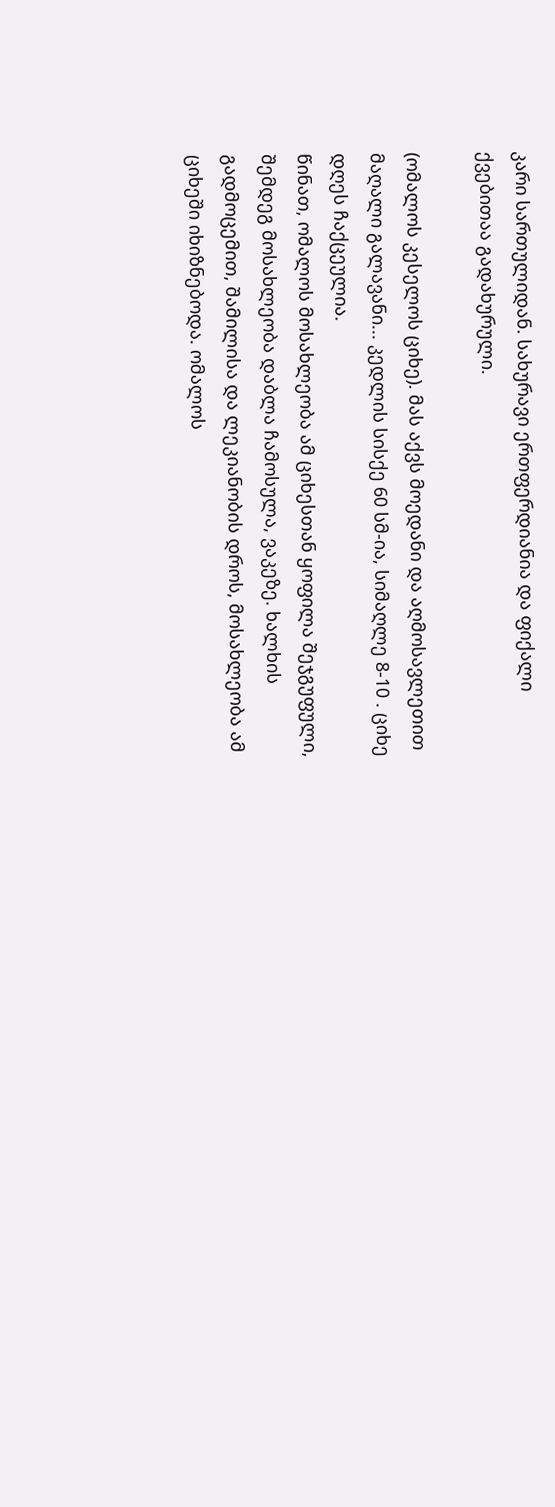კარი სართულიდან. სახურავი ერთფერდიანია და ფიქალი ქვებითაა გადახურული.

(ომალოს კესელოს ციხე). მას აქვს მოედანი და აღმოსავლეთით მაღალი გალავანი... კედლის სისქე 60 სმ-ია, სიმაღლე 8-10 . ციხე დღეს ჩაქცეულია.
წინათ, ომალოს მოსახლეობა ამ ციხესთან ყოფილა შეჯგუფული, შემდეგ მოსახლეობა დაბლა ჩამოსულა, ვაკეზე. ხალხის გადმოცემით, შამილისა და ლეკიანობის დროს, მოსახლეობა ამ ციხეში იხიზნებოდა. ომალოს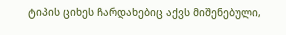ტიპის ციხეს ჩარდახებიც აქვს მიშენებული,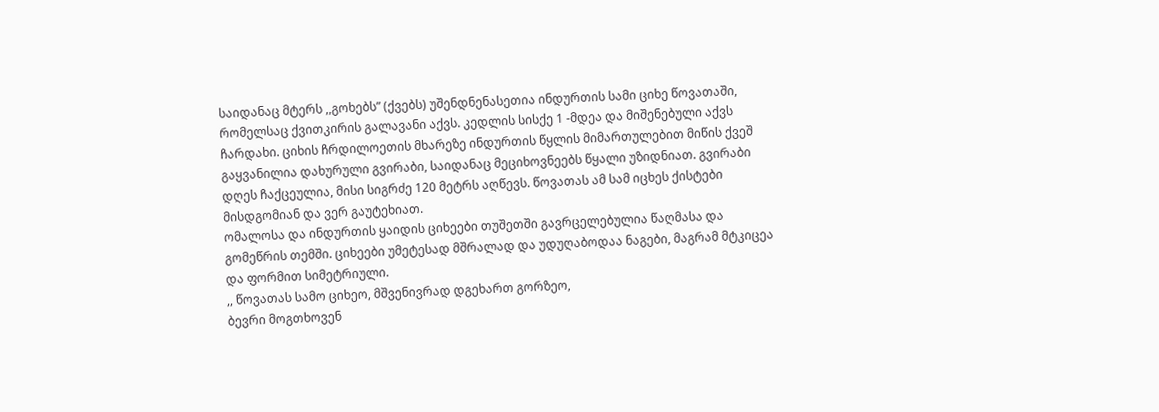საიდანაც მტერს ,,გოხებს” (ქვებს) უშენდნენასეთია ინდურთის სამი ციხე წოვათაში, რომელსაც ქვითკირის გალავანი აქვს. კედლის სისქე 1 -მდეა და მიშენებული აქვს ჩარდახი. ციხის ჩრდილოეთის მხარეზე ინდურთის წყლის მიმართულებით მიწის ქვეშ გაყვანილია დახურული გვირაბი, საიდანაც მეციხოვნეებს წყალი უზიდნიათ. გვირაბი დღეს ჩაქცეულია, მისი სიგრძე 120 მეტრს აღწევს. წოვათას ამ სამ იცხეს ქისტები მისდგომიან და ვერ გაუტეხიათ.
ომალოსა და ინდურთის ყაიდის ციხეები თუშეთში გავრცელებულია წაღმასა და გომეწრის თემში. ციხეები უმეტესად მშრალად და უდუღაბოდაა ნაგები, მაგრამ მტკიცეა და ფორმით სიმეტრიული.
,, წოვათას სამო ციხეო, მშვენივრად დგეხართ გორზეო,
ბევრი მოგთხოვენ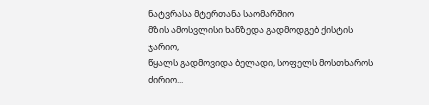ნატვრასა მტერთანა საომარშიო
მზის ამოსვლისი ხანზედა გადმოდგებ ქისტის ჯარიო,
წყალს გადმოვიდა ბელადი, სოფელს მოსთხაროს ძირიო...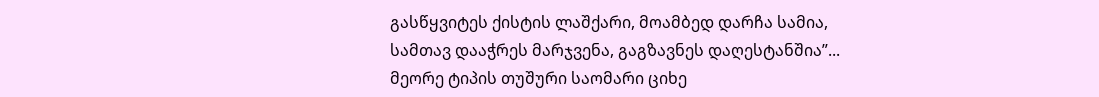გასწყვიტეს ქისტის ლაშქარი, მოამბედ დარჩა სამია,
სამთავ დააჭრეს მარჯვენა, გაგზავნეს დაღესტანშია”...
მეორე ტიპის თუშური საომარი ციხე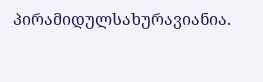პირამიდულსახურავიანია.